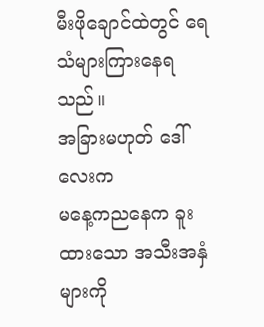မီးဖိုချောင်ထဲတွင် ရေသံများကြားနေရသည်။
အခြားမဟုတ် ဒေါ်လေးက
မနေ့ကညနေက ခူးထားသော အသီးအနှံများကို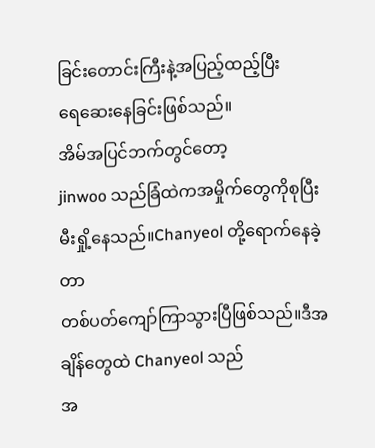ခြင်းတောင်းကြီးနဲ့အပြည့်ထည့်ပြီး
ရေဆေးနေခြင်းဖြစ်သည်။
အိမ်အပြင်ဘက်တွင်တော့
jinwoo သည်ခြံထဲကအမှိုက်တွေကိုစုပြီး မီးရှို့နေသည်။Chanyeol တို့ရောက်နေခဲ့တာ
တစ်ပတ်ကျော်ကြာသွားပြီဖြစ်သည်။ဒီအချိန်တွေထဲ Chanyeol သည်
အ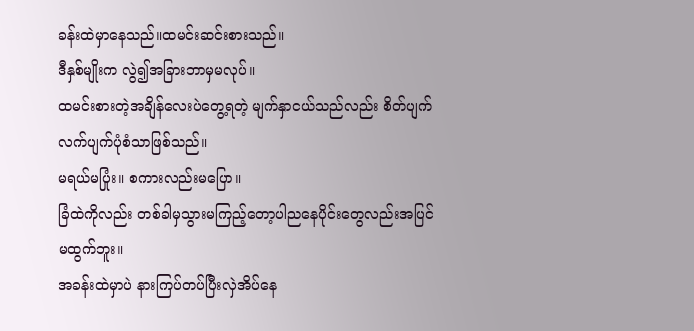ခန်းထဲမှာနေသည်။ထမင်းဆင်းစားသည်။
ဒီနှစ်မျိုးက လွဲ၍အခြားဘာမှမလုပ်။
ထမင်းစားတဲ့အချိန်လေးပဲတွေ့ရတဲ့ မျက်နှာငယ်သည်လည်း စိတ်ပျက်လက်ပျက်ပုံစံသာဖြစ်သည်။
မရယ်မပြုံး။ စကားလည်းမပြော။
ခြံထဲကိုလည်း တစ်ခါမှသွားမကြည့်တော့ပါညနေပိုင်းတွေလည်းအပြင်မထွက်ဘူး။
အခန်းထဲမှာပဲ နားကြပ်တပ်ပြီးလှဲအိပ်နေ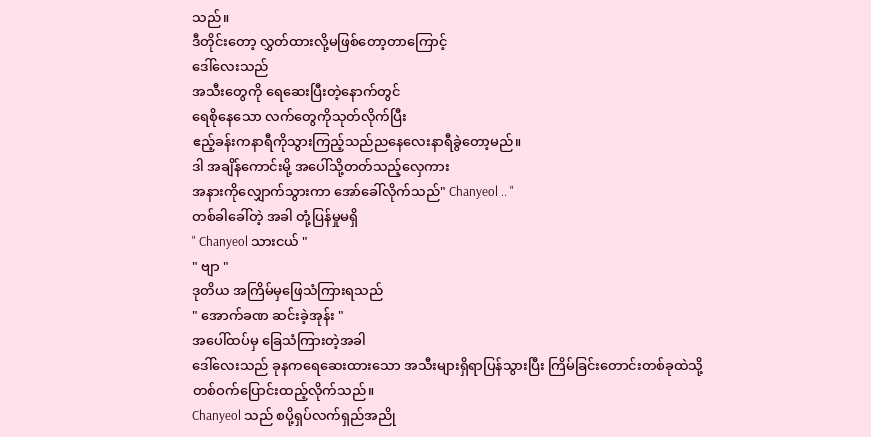သည်။
ဒီတိုင်းတော့ လွှတ်ထားလို့မဖြစ်တော့တာကြောင့်
ဒေါ်လေးသည်
အသီးတွေကို ရေဆေးပြီးတဲ့နောက်တွင်
ရေစိုနေသော လက်တွေကိုသုတ်လိုက်ပြီး
ဧည့်ခန်းကနာရီကိုသွားကြည့်သည်ညနေလေးနာရီခွဲတော့မည်။
ဒါ အချိန်ကောင်းမို့ အပေါ်သို့တတ်သည့်လှေကား
အနားကိုလျှောက်သွားကာ အော်ခေါ်လိုက်သည်" Chanyeol .. "
တစ်ခါခေါ်တဲ့ အခါ တုံ့ပြန်မှုမရှိ
" Chanyeol သားငယ် "
" ဗျာ "
ဒုတိယ အကြိမ်မှဖြေသံကြားရသည်
" အောက်ခဏ ဆင်းခဲ့အုန်း "
အပေါ်ထပ်မှ ခြေသံကြားတဲ့အခါ
ဒေါ်လေးသည် ခုနကရေဆေးထားသော အသီးများရှိရာပြန်သွားပြီး ကြိမ်ခြင်းတောင်းတစ်ခုထဲသို့
တစ်ဝက်ပြောင်းထည့်လိုက်သည်။
Chanyeol သည် စပို့ရှပ်လက်ရှည်အညို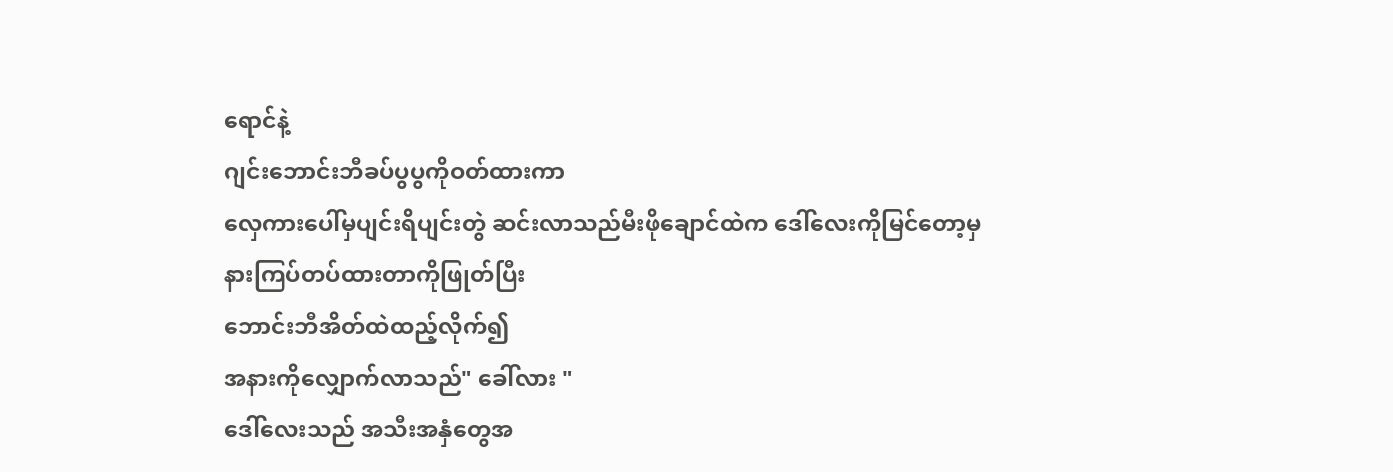ရောင်နဲ့
ဂျင်းဘောင်းဘီခပ်ပွပွကိုဝတ်ထားကာ
လှေကားပေါ်မှပျင်းရိပျင်းတွဲ ဆင်းလာသည်မီးဖိုချောင်ထဲက ဒေါ်လေးကိုမြင်တော့မှ
နားကြပ်တပ်ထားတာကိုဖြုတ်ပြီး
ဘောင်းဘီအိတ်ထဲထည့်လိုက်၍
အနားကိုလျှောက်လာသည်" ခေါ်လား "
ဒေါ်လေးသည် အသီးအနှံတွေအ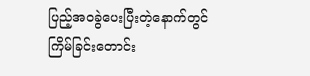ပြည့်အဝခွဲပေးပြီးတဲ့နောက်တွင် ကြိမ်ခြင်းတောင်း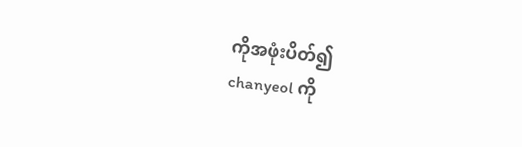ကိုအဖုံးပိတ်၍
chanyeol ကို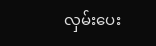လှမ်းပေး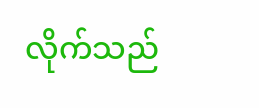လိုက်သည်